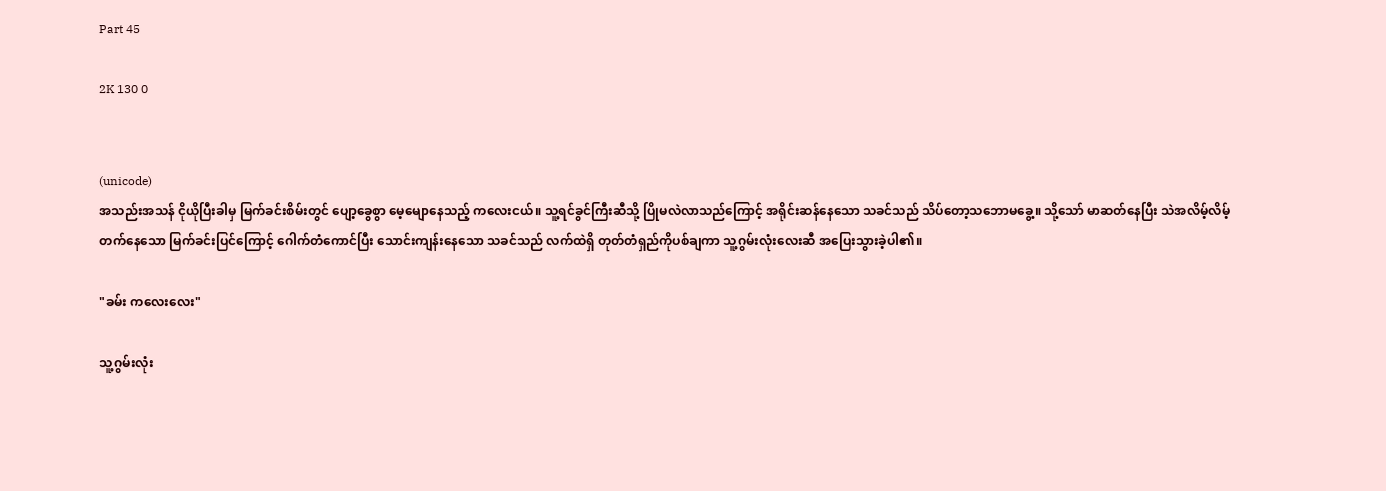Part 45

2K 130 0


(unicode)
အသည်းအသန် ငိုယိုပြီးခါမှ မြက်ခင်းစိမ်းတွင် ပျော့ခွေစွာ မေ့မျောနေသည့် ကလေးငယ်။ သူ့ရင်ခွင်ကြီးဆီသို့ ပြိုမလဲလာသည်ကြောင့် အရိုင်းဆန်နေသော သခင်သည် သိပ်တော့သဘောမခွေ့။ သို့သော် မာဆတ်နေပြီး သဲအလိမ့်လိမ့်တက်နေသော မြက်ခင်းပြင်ကြောင့် ဂေါက်တံကောင်ပြီး သောင်းကျန်းနေသော သခင်သည် လက်ထဲရှိ တုတ်တံရှည်ကိုပစ်ချကာ သူ့ဂွမ်းလုံးလေးဆီ အပြေးသွားခဲ့ပါ၏။

"ခမ်း ကလေးလေး"

သူ့ဂွမ်းလုံး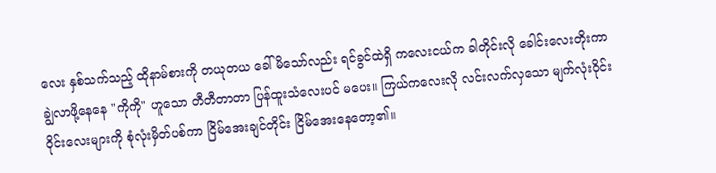လေး နှစ်သက်သည့် ထိုနာမ်စားကို တယုတယ ခေါ်မိသော်လည်း ရင်ခွင်ထဲရှိ ကလေးငယ်က ခါတိုင်းလို ခေါင်းလေးတိုးကာ ချွဲလာဖို့နေနေ "ကိုကို" ဟူသော တီတီတာတာ ပြန်ထူးသံလေးပင် မပေး။ ကြယ်ကလေးလို လင်းလက်လှသော မျက်လုံးဝိုင်းဝိုင်းလေးများကို စုံလုံးမှိတ်ပစ်ကာ ငြိမ်အေးချင်တိုင်း ငြိမ်အေးနေတော့၏။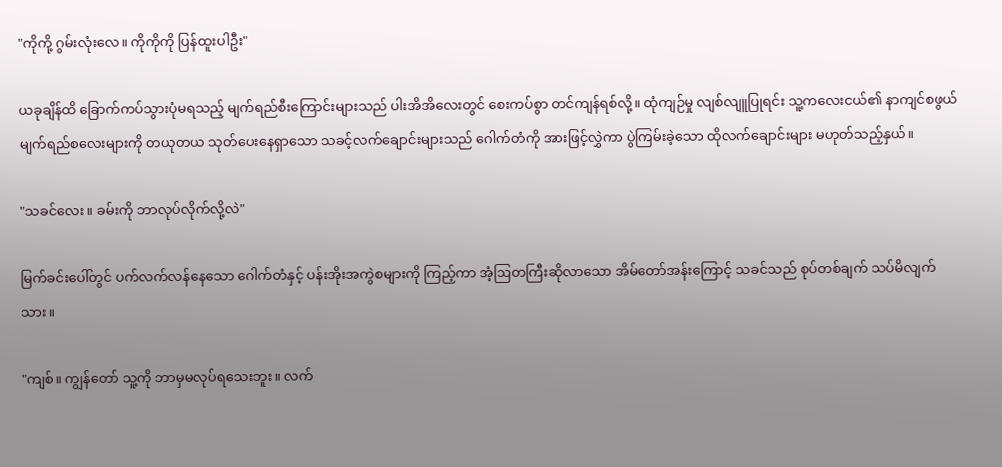"ကိုကို့ ဂွမ်းလုံးလေ။ ကိုကိုကို ပြန်ထူးပါဦး"

ယခုချိန်ထိ ခြောက်ကပ်သွားပုံမရသည့် မျက်ရည်စီးကြောင်းများသည် ပါးအိအိလေးတွင် စေးကပ်စွာ တင်ကျန်ရစ်လို့။ ထုံကျဉ်မှု လျစ်လျူပြုရင်း သူ့ကလေးငယ်၏ နာကျင်စဖွယ် မျက်ရည်စလေးများကို တယုတယ သုတ်ပေးနေရှာသော သခင့်လက်ချောင်းများသည် ဂေါက်တံကို အားဖြင့်လွှဲကာ ပွဲကြမ်းခဲ့သော ထိုလက်ချောင်းများ မဟုတ်သည့်နှယ်။

"သခင်လေး။ ခမ်းကို ဘာလုပ်လိုက်လို့လဲ"

မြက်ခင်းပေါ်တွင် ပက်လက်လန်နေသော ဂေါက်တံနှင့် ပန်းအိုးအကွဲစများကို ကြည့်ကာ အံ့ဩတကြီးဆိုလာသော အိမ်တော်အန်းကြောင့် သခင်သည် စုပ်တစ်ချက် သပ်မိလျက်သား။

"ကျစ်။ ကျွန်တော် သူ့ကို ဘာမှမလုပ်ရသေးဘူး။ လက်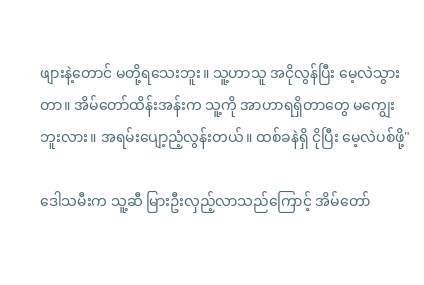ဖျားနဲ့တောင် မတို့ရသေးဘူး။ သူ့ဟာသူ အငိုလွန်ပြီး မေ့လဲသွားတာ။ အိမ်တော်ထိန်းအန်းက သူ့ကို အာဟာရရှိတာတွေ မကျွေးဘူးလား။ အရမ်းပျော့ညံ့လွန်းတယ်။ ထစ်ခနဲရှိ ငိုပြီး မေ့လဲပစ်ဖို့"

ဒေါသမီးက သူ့ဆီ မြားဦးလှည့်လာသည်ကြောင့် အိမ်တော်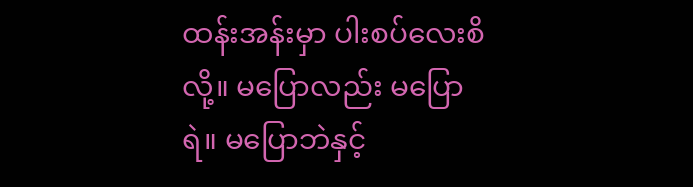ထန်းအန်းမှာ ပါးစပ်လေးစိလို့။ မပြောလည်း မပြောရဲ။ မပြောဘဲနှင့်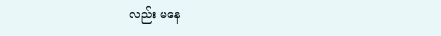လည်း မနေ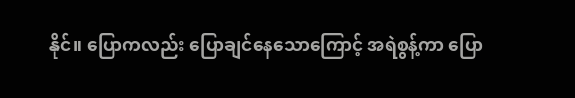နိုင်။ ပြောကလည်း ပြောချင်နေသောကြောင့် အရဲစွန့်ကာ ပြော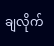ချလိုက်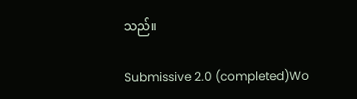သည်။

Submissive 2.0 (completed)Wo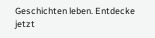Geschichten leben. Entdecke jetzt